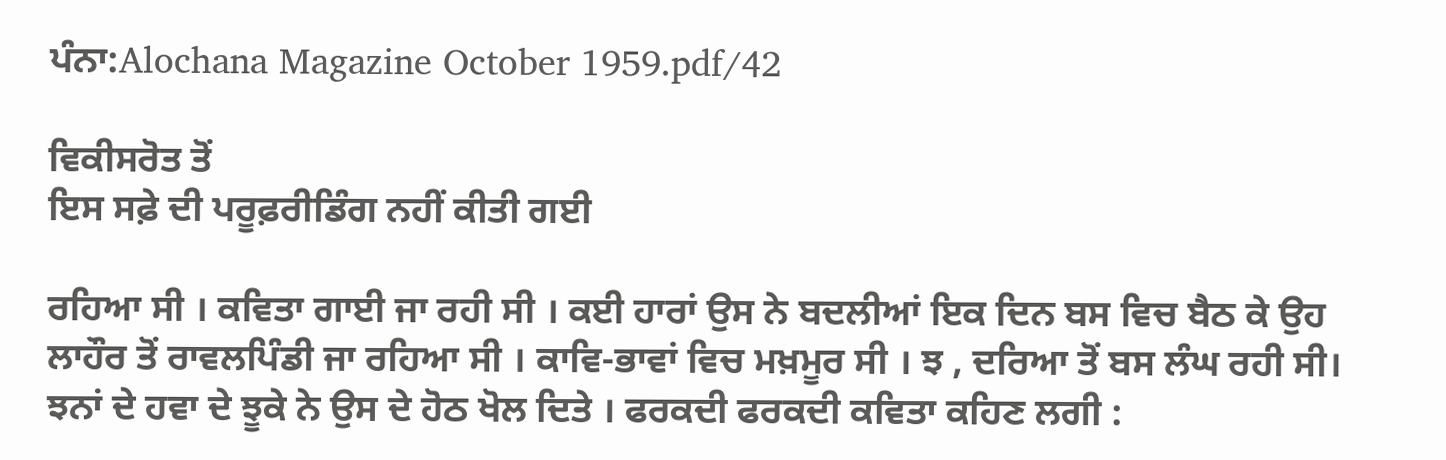ਪੰਨਾ:Alochana Magazine October 1959.pdf/42

ਵਿਕੀਸਰੋਤ ਤੋਂ
ਇਸ ਸਫ਼ੇ ਦੀ ਪਰੂਫ਼ਰੀਡਿੰਗ ਨਹੀਂ ਕੀਤੀ ਗਈ

ਰਹਿਆ ਸੀ । ਕਵਿਤਾ ਗਾਈ ਜਾ ਰਹੀ ਸੀ । ਕਈ ਹਾਰਾਂ ਉਸ ਨੇ ਬਦਲੀਆਂ ਇਕ ਦਿਨ ਬਸ ਵਿਚ ਬੈਠ ਕੇ ਉਹ ਲਾਹੌਰ ਤੋਂ ਰਾਵਲਪਿੰਡੀ ਜਾ ਰਹਿਆ ਸੀ । ਕਾਵਿ-ਭਾਵਾਂ ਵਿਚ ਮਖ਼ਮੂਰ ਸੀ । ਝ , ਦਰਿਆ ਤੋਂ ਬਸ ਲੰਘ ਰਹੀ ਸੀ। ਝਨਾਂ ਦੇ ਹਵਾ ਦੇ ਝੂਕੇ ਨੇ ਉਸ ਦੇ ਹੋਠ ਖੋਲ ਦਿਤੇ । ਫਰਕਦੀ ਫਰਕਦੀ ਕਵਿਤਾ ਕਹਿਣ ਲਗੀ :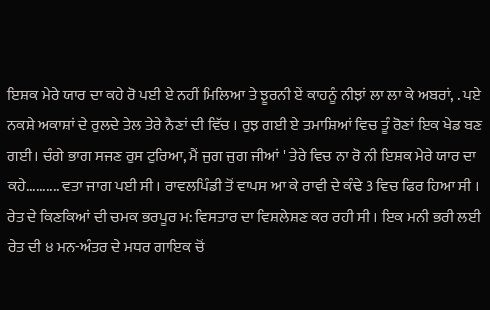ਇਸ਼ਕ ਮੇਰੇ ਯਾਰ ਦਾ ਕਹੇ ਰੋ ਪਈ ਏ ਨਹੀਂ ਮਿਲਿਆ ਤੇ ਝੂਰਨੀ ਏਂ ਕਾਹਨੂੰ ਨੀਝਾਂ ਲਾ ਲਾ ਕੇ ਅਬਰਾਂ, . ਪਏ ਨਕਸ਼ੇ ਅਕਾਸ਼ਾਂ ਦੇ ਰੁਲਦੇ ਤੇਲ ਤੇਰੇ ਨੈਣਾਂ ਦੀ ਵਿੱਚ । ਰੁਝ ਗਈ ਏ ਤਮਾਸ਼ਿਆਂ ਵਿਚ ਤੂੰ ਰੋਣਾਂ ਇਕ ਖੇਡ ਬਣ ਗਈ। ਚੰਗੇ ਭਾਗ ਸਜਣ ਰੁਸ ਟੁਰਿਆ, ਮੈਂ ਜੁਗ ਜੁਗ ਜੀਆਂ ' ਤੇਰੇ ਵਿਚ ਨਾ ਰੋ ਨੀ ਇਸ਼ਕ ਮੇਰੇ ਯਾਰ ਦਾ ਕਹੇ.......... ਵਤਾ ਜਾਗ ਪਈ ਸੀ । ਰਾਵਲਪਿੰਡੀ ਤੋਂ ਵਾਪਸ ਆ ਕੇ ਰਾਵੀ ਦੇ ਕੰਢੇ 3 ਵਿਚ ਫਿਰ ਹਿਆ ਸੀ । ਰੇਤ ਦੇ ਕਿਣਕਿਆਂ ਦੀ ਚਮਕ ਭਰਪੂਰ ਮ: ਵਿਸਤਾਰ ਦਾ ਵਿਸ਼ਲੇਸ਼ਣ ਕਰ ਰਹੀ ਸੀ । ਇਕ ਮਨੀ ਭਰੀ ਲਈ ਰੇਤ ਦੀ ੪ ਮਨ-ਅੰਤਰ ਦੇ ਮਧਰ ਗਾਇਕ ਚੋਂ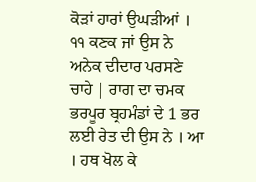ਕੋੜਾਂ ਹਾਰਾਂ ਉਘੜੀਆਂ । ੧੧ ਕਣਕ ਜਾਂ ਉਸ ਨੇ ਅਨੇਕ ਦੀਦਾਰ ਪਰਸਣੇ ਚਾਹੇ | ਰਾਗ ਦਾ ਚਮਕ ਭਰਪੂਰ ਬ੍ਰਹਮੰਡਾਂ ਦੇ 1 ਭਰ ਲਈ ਰੇਤ ਦੀ ਉਸ ਨੇ । ਆ । ਹਥ ਖੋਲ ਕੇ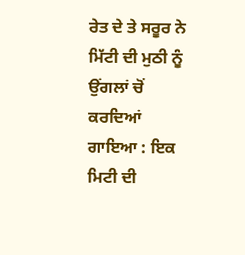ਰੇਤ ਦੇ ਤੇ ਸਰੂਰ ਨੇ ਮਿੱਟੀ ਦੀ ਮੁਠੀ ਨੂੰ ਉਂਗਲਾਂ ਚੋਂ ਕਰਦਿਆਂ ਗਾਇਆ : ਇਕ ਮਿਟੀ ਦੀ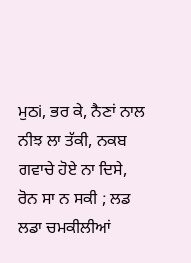ਮੁਠi, ਭਰ ਕੇ, ਨੈਣਾਂ ਨਾਲ ਨੀਝ ਲਾ ਤੱਕੀ, ਨਕਬ ਗਵਾਚੇ ਹੋਏ ਨਾ ਦਿਸੇ, ਰੋਨ ਸਾ ਨ ਸਕੀ ; ਲਡ ਲਡਾ ਚਮਕੀਲੀਆਂ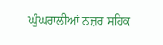ਘੁੰਘਰਾਲੀਆਂ ਨਜ਼ਰ ਸਹਿਕ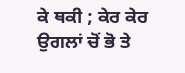ਕੇ ਥਕੀ ; ਕੇਰ ਕੇਰ ਉਗਲਾਂ ਚੋਂ ਭੋ ਤੇ